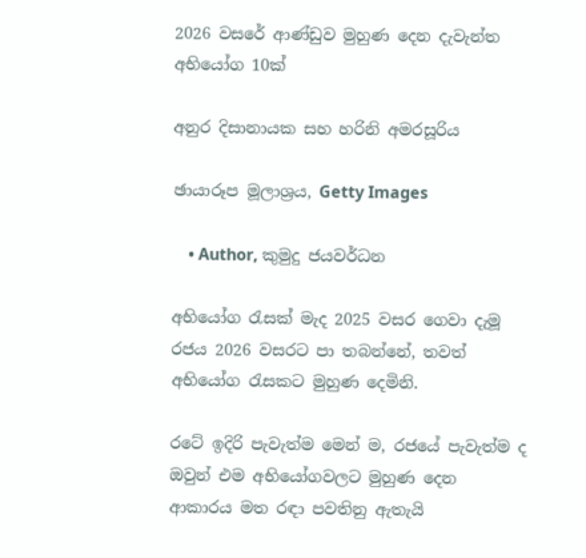2026 වසරේ ආණ්ඩුව මුහුණ දෙන දැවැන්ත අභියෝග 10ක්

අනුර දිසානායක සහ හරිනි අමරසූරිය

ඡායාරූප මූලාශ්‍රය, Getty Images

    • Author, කුමුදු ජයවර්ධන

අභියෝග රැසක් මැද 2025 වසර ගෙවා දැමූ රජය 2026 වසරට පා තබන්නේ, තවත් අභියෝග රැසකට මුහුණ දෙමිනි.

රටේ ඉදිරි පැවැත්ම මෙන් ම, රජයේ පැවැත්ම ද ඔවුන් එම අභියෝගවලට මුහුණ දෙන ආකාරය මත රඳා පවතිනු ඇතැයි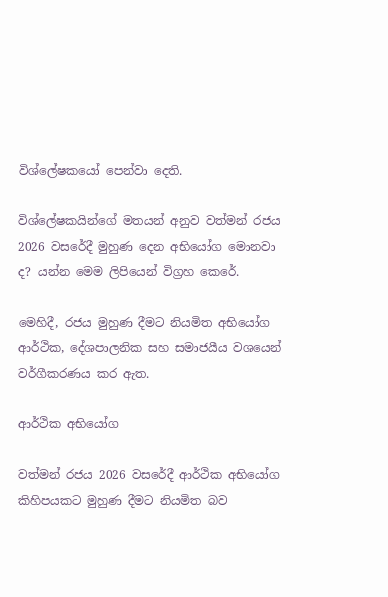විශ්ලේෂකයෝ පෙන්වා දෙති.

විශ්ලේෂකයින්ගේ මතයන් අනුව වත්මන් රජය 2026 වසරේදී මුහුණ දෙන අභියෝග මොනවා ද? යන්න මෙම ලිපියෙන් විග්‍රහ කෙරේ.

මෙහිදී, රජය මුහුණ දීමට නියමිත අභියෝග ආර්ථික, දේශපාලනික සහ සමාජයීය වශයෙන් වර්ගීකරණය කර ඇත.

ආර්ථික අභියෝග

වත්මන් රජය 2026 වසරේදී ආර්ථික අභියෝග කිහිපයකට මුහුණ දීමට නියමිත බව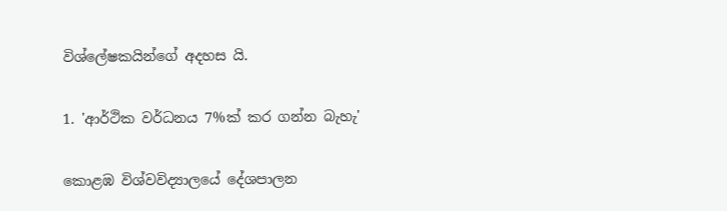විශ්ලේෂකයින්ගේ අදහස යි.

1. 'ආර්ථික වර්ධනය 7%ක් කර ගන්න බැහැ'

කොළඹ විශ්වවිද්‍යාලයේ දේශපාලන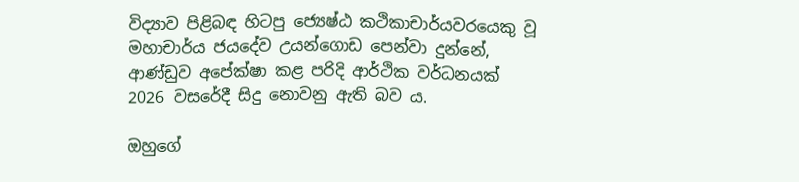විද්‍යාව පිළිබඳ හිටපු ජ්‍යෙෂ්ඨ කථිකාචාර්යවරයෙකු වූ මහාචාර්ය ජයදේව උයන්ගොඩ පෙන්වා දුන්නේ, ආණ්ඩුව අපේක්ෂා කළ පරිදි ආර්ථික වර්ධනයක් 2026 වසරේදී සිදු නොවනු ඇති බව ය.

ඔහුගේ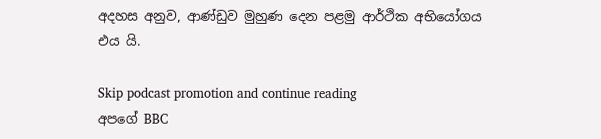අදහස අනුව, ආණ්ඩුව මුහුණ දෙන පළමු ආර්ථික අභියෝගය එය යි.

Skip podcast promotion and continue reading
අපගේ BBC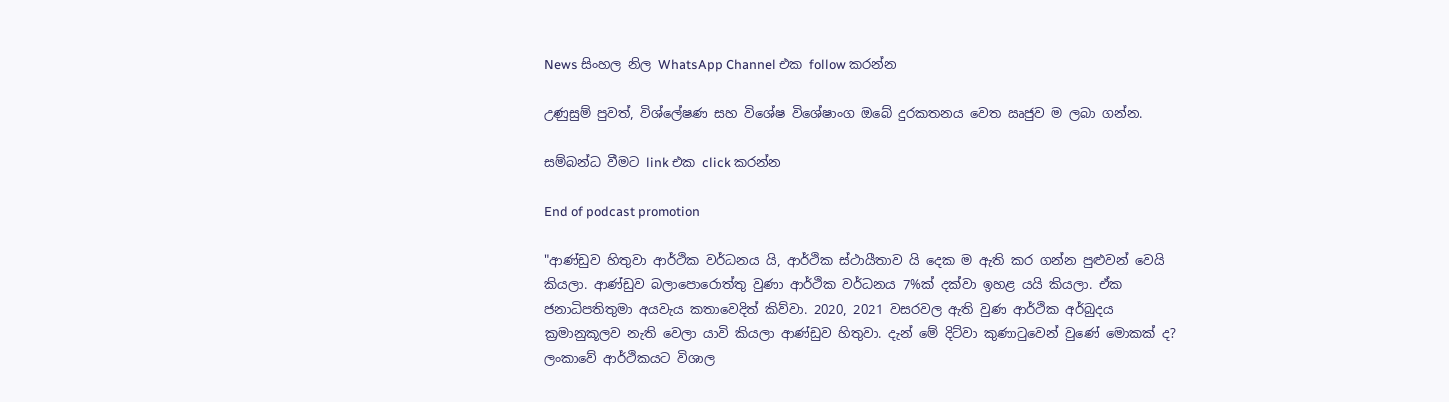News සිංහල නිල WhatsApp Channel එක follow කරන්න

උණුසුම් පුවත්, විශ්ලේෂණ සහ විශේෂ විශේෂාංග ඔබේ දුරකතනය වෙත ඍජුව ම ලබා ගන්න.

සම්බන්ධ වීමට link එක click කරන්න

End of podcast promotion

"ආණ්ඩුව හිතුවා ආර්ථික වර්ධනය යි, ආර්ථික ස්ථායීතාව යි දෙක ම ඇති කර ගන්න පුළුවන් වෙයි කියලා. ආණ්ඩුව බලාපොරොත්තු වුණා ආර්ථික වර්ධනය 7%ක් දක්වා ඉහළ යයි කියලා. ඒක ජනාධිපතිතුමා අයවැය කතාවෙදිත් කිව්වා. 2020, 2021 වසරවල ඇති වුණ ආර්ථික අර්බුදය ක්‍රමානුකූලව නැති වෙලා යාවි කියලා ආණ්ඩුව හිතුවා. දැන් මේ දිට්වා කුණාටුවෙන් වුණේ මොකක් ද? ලංකාවේ ආර්ථිකයට විශාල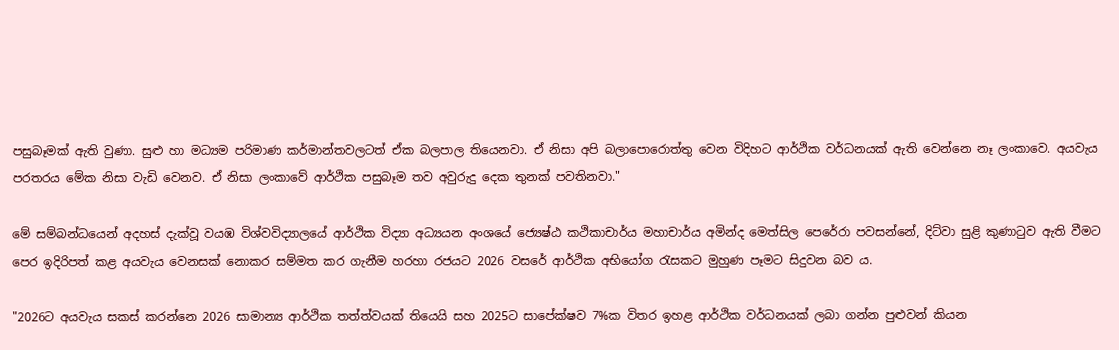පසුබෑමක් ඇති වුණා. සුළු හා මධ්‍යම පරිමාණ කර්මාන්තවලටත් ඒක බලපාල තියෙනවා. ඒ නිසා අපි බලාපොරොත්තු වෙන විදිහට ආර්ථික වර්ධනයක් ඇති වෙන්නෙ නෑ ලංකාවෙ. අයවැය පරතරය මේක නිසා වැඩි වෙනව. ඒ නිසා ලංකාවේ ආර්ථික පසුබෑම තව අවුරුදු දෙක තුනක් පවතිනවා."

මේ සම්බන්ධයෙන් අදහස් දැක්වූ වයඹ විශ්වවිද්‍යාලයේ ආර්ථික විද්‍යා අධ්‍යයන අංශයේ ජ්‍යෙෂ්ඨ කථිකාචාර්ය මහාචාර්ය අමින්ද මෙත්සිල පෙරේරා පවසන්නේ, දිට්වා සුළි කුණාටුව ඇති වීමට පෙර ඉදිරිපත් කළ අයවැය වෙනසක් නොකර සම්මත කර ගැනීම හරහා රජයට 2026 වසරේ ආර්ථික අභියෝග රැසකට මුහුණ පෑමට සිදුවන බව ය.

"2026ට අයවැය සකස් කරන්නෙ 2026 සාමාන්‍ය ආර්ථික තත්ත්වයක් තියෙයි සහ 2025ට සාපේක්ෂව 7%ක විතර ඉහළ ආර්ථික වර්ධනයක් ලබා ගන්න පුළුවන් කියන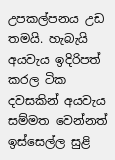උපකල්පනය උඩ තමයි. හැබැයි අයවැය ඉදිරිපත් කරල ටික දවසකින් අයවැය සම්මත වෙන්නත් ඉස්සෙල්ල සුළි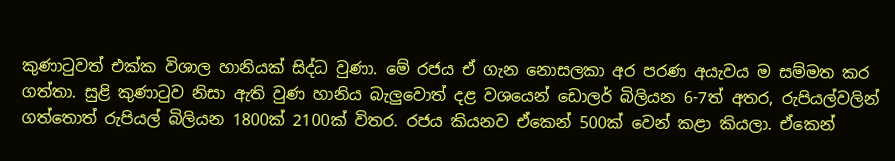කුණාටුවත් එක්ක විශාල හානියක් සිද්ධ වුණා. මේ රජය ඒ ගැන නොසලකා අර පරණ අයැවය ම සම්මත කර ගත්තා. සුළි කුණාටුව නිසා ඇති වුණ හානිය බැලුවොත් දළ වශයෙන් ඩොලර් බිලියන 6-7ත් අතර, රුපියල්වලින් ගත්තොත් රුපියල් බිලියන 1800ක් 2100ක් විතර. රජය කියනව ඒකෙන් 500ක් වෙන් කළා කියලා. ඒකෙන්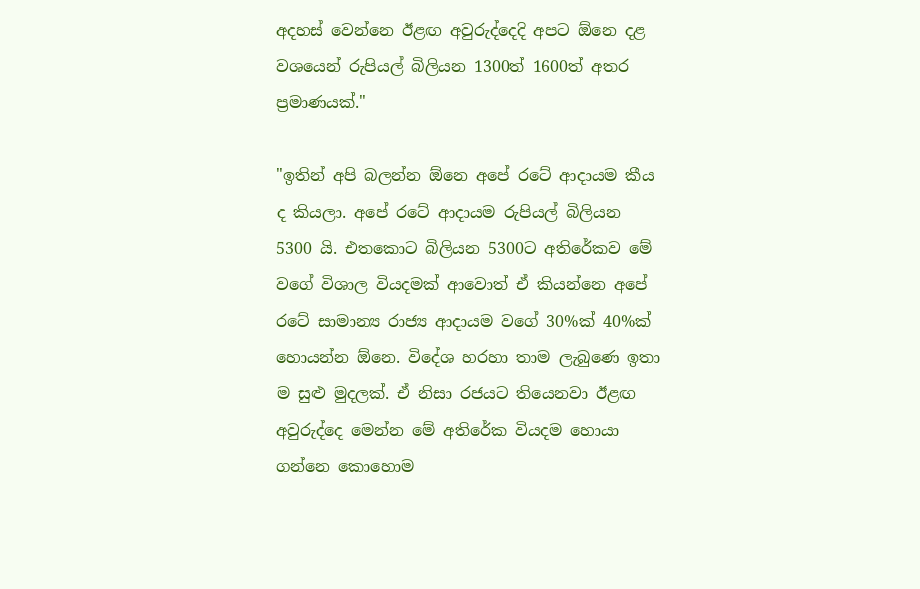අදහස් වෙන්නෙ ඊළඟ අවුරුද්දෙදි අපට ඕනෙ දළ වශයෙන් රුපියල් බිලියන 1300ත් 1600ත් අතර ප්‍රමාණයක්."

"ඉතින් අපි බලන්න ඕනෙ අපේ රටේ ආදායම කීය ද කියලා. අපේ රටේ ආදායම රුපියල් බිලියන 5300 යි. එතකොට බිලියන 5300ට අතිරේකව මේ වගේ විශාල වියදමක් ආවොත් ඒ කියන්නෙ අපේ රටේ සාමාන්‍ය රාජ්‍ය ආදායම වගේ 30%ක් 40%ක් හොයන්න ඕනෙ. විදේශ හරහා තාම ලැබුණෙ ඉතා ම සුළු මුදලක්. ඒ නිසා රජයට තියෙනවා ඊළඟ අවුරුද්දෙ මෙන්න මේ අතිරේක වියදම හොයා ගන්නෙ කොහොම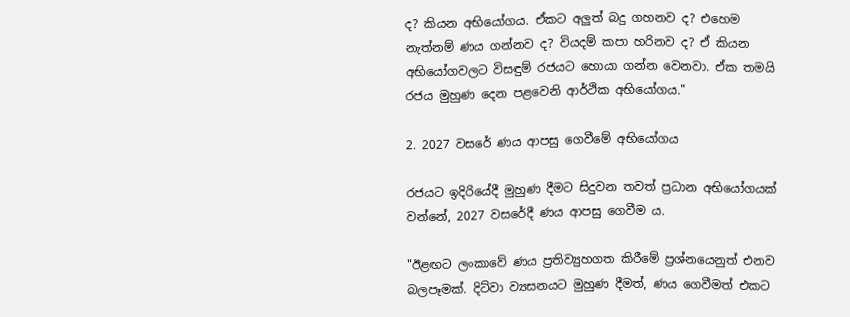ද? කියන අභියෝගය. ඒකට අලුත් බදු ගහනව ද? එහෙම නැත්නම් ණය ගන්නව ද? වියදම් කපා හරිනව ද? ඒ කියන අභියෝගවලට විසඳුම් රජයට හොයා ගන්න වෙනවා. ඒක තමයි රජය මුහුණ දෙන පළවෙනි ආර්ථික අභියෝගය."

2. 2027 වසරේ ණය ආපසු ගෙවීමේ අභියෝගය

රජයට ඉදිරියේදී මුහුණ දීමට සිදුවන තවත් ප්‍රධාන අභියෝගයක් වන්නේ, 2027 වසරේදී ණය ආපසු ගෙවීම ය.

"ඊළඟට ලංකාවේ ණය ප්‍රතිව්‍යුහගත කිරීමේ ප්‍රශ්නයෙනුත් එනව බලපෑමක්. දිට්වා ව්‍යසනයට මුහුණ දීමත්, ණය ගෙවීමත් එකට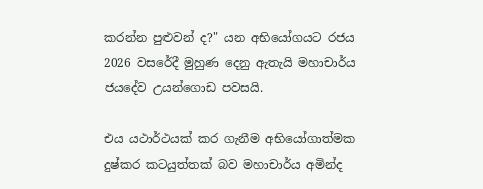කරන්න පුළුවන් ද?" යන අභියෝගයට රජය 2026 වසරේදී මුහුණ දෙනු ඇතැයි මහාචාර්ය ජයදේව උයන්ගොඩ පවසයි.

එය යථාර්ථයක් කර ගැනීම අභියෝගාත්මක දුෂ්කර කටයුත්තක් බව මහාචාර්ය අමින්ද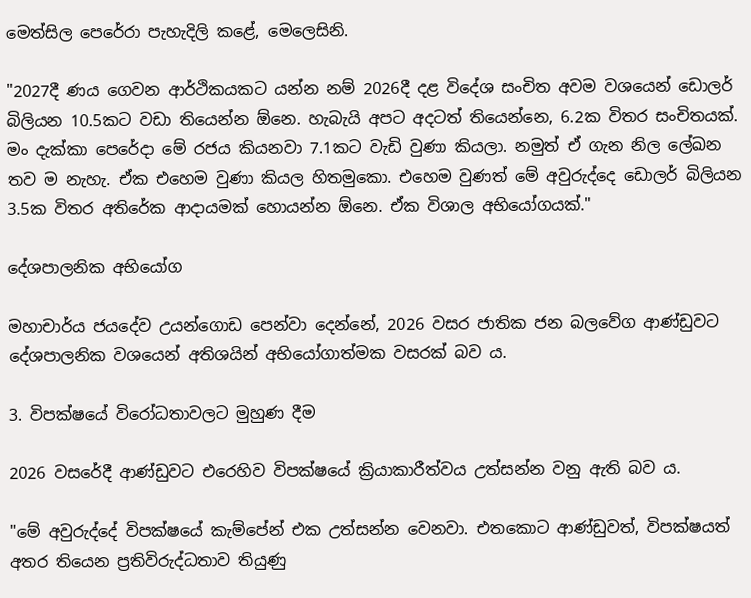මෙත්සිල පෙරේරා පැහැදිලි කළේ, මෙලෙසිනි.

"2027දී ණය ගෙවන ආර්ථිකයකට යන්න නම් 2026දී දළ විදේශ සංචිත අවම වශයෙන් ඩොලර් බිලියන 10.5කට වඩා තියෙන්න ඕනෙ. හැබැයි අපට අදටත් තියෙන්නෙ, 6.2ක විතර සංචිතයක්. මං දැක්කා පෙරේදා මේ රජය කියනවා 7.1කට වැඩි වුණා කියලා. නමුත් ඒ ගැන නිල ලේඛන තව ම නැහැ. ඒක එහෙම වුණා කියල හිතමුකො. එහෙම වුණත් මේ අවුරුද්දෙ ඩොලර් බිලියන 3.5ක විතර අතිරේක ආදායමක් හොයන්න ඕනෙ. ඒක විශාල අභියෝගයක්."

දේශපාලනික අභියෝග

මහාචාර්ය ජයදේව උයන්ගොඩ පෙන්වා දෙන්නේ, 2026 වසර ජාතික ජන බලවේග ආණ්ඩුවට දේශපාලනික වශයෙන් අතිශයින් අභියෝගාත්මක වසරක් බව ය.

3. විපක්ෂයේ විරෝධතාවලට මුහුණ දීම

2026 වසරේදී ආණ්ඩුවට එරෙහිව විපක්ෂයේ ක්‍රියාකාරීත්වය උත්සන්න වනු ඇති බව ය.

"මේ අවුරුද්දේ විපක්ෂයේ කැම්පේන් එක උත්සන්න වෙනවා. එතකොට ආණ්ඩුවත්, විපක්ෂයත් අතර තියෙන ප්‍රතිවිරුද්ධතාව තියුණු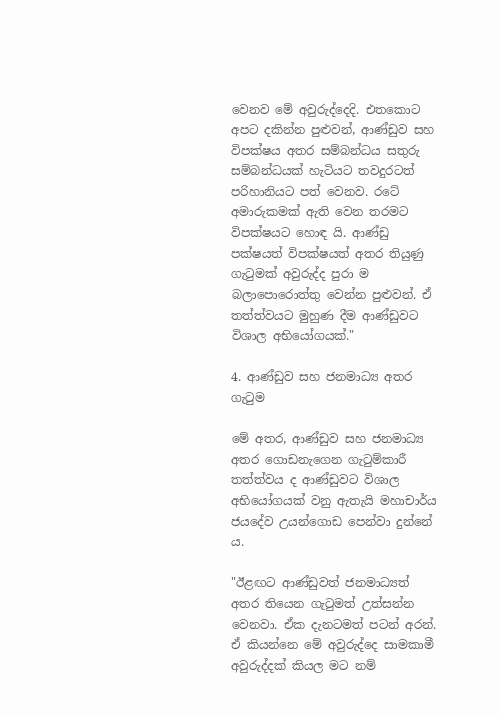වෙනව මේ අවුරුද්දෙදි. එතකොට අපට දකින්න පුළුවන්, ආණ්ඩුව සහ විපක්ෂය අතර සම්බන්ධය සතුරු සම්බන්ධයක් හැටියට තවදුරටත් පරිහානියට පත් වෙනව. රටේ අමාරුකමක් ඇති වෙන තරමට විපක්ෂයට හොඳ යි. ආණ්ඩු පක්ෂයත් විපක්ෂයත් අතර තියුණු ගැටුමක් අවුරුද්ද පුරා ම බලාපොරොත්තු වෙන්න පුළුවන්. ඒ තත්ත්වයට මුහුණ දීම ආණ්ඩුවට විශාල අභියෝගයක්."

4. ආණ්ඩුව සහ ජනමාධ්‍ය අතර ගැටුම

මේ අතර, ආණ්ඩුව සහ ජනමාධ්‍ය අතර ගොඩනැගෙන ගැටුම්කාරී තත්ත්වය ද ආණ්ඩුවට විශාල අභියෝගයක් වනු ඇතැයි මහාචාර්ය ජයදේව උයන්ගොඩ පෙන්වා දුන්නේ ය.

"ඊළඟට ආණ්ඩුවත් ජනමාධ්‍යත් අතර තියෙන ගැටුමත් උත්සන්න වෙනවා. ඒක දැනටමත් පටන් අරන්. ඒ කියන්නෙ මේ අවුරුද්දෙ සාමකාමී අවුරුද්දක් කියල මට නම්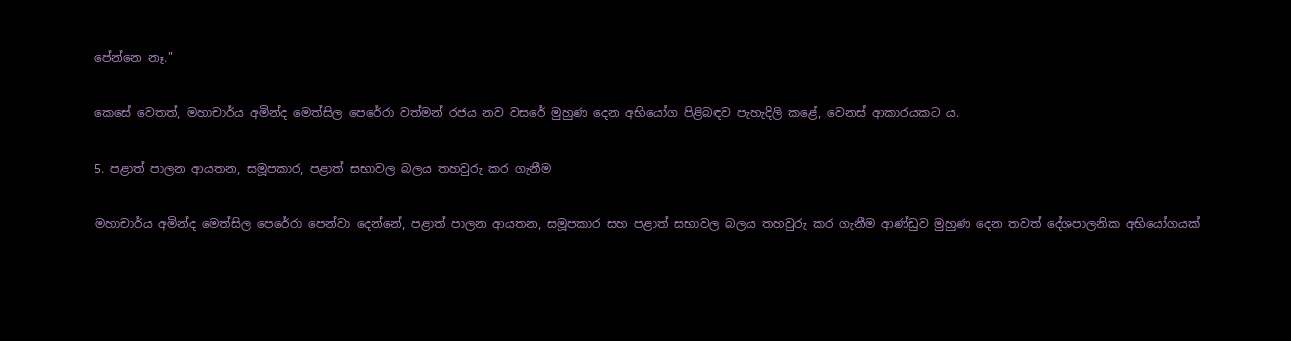පේන්නෙ නෑ."

කෙසේ වෙතත්, මහාචාර්ය අමින්ද මෙත්සිල පෙරේරා වත්මන් රජය නව වසරේ මුහුණ දෙන අභියෝග පිළිබඳව පැහැදිලි කළේ, වෙනස් ආකාරයකට ය.

5. පළාත් පාලන ආයතන, සමූපකාර, පළාත් සභාවල බලය තහවුරු කර ගැනීම

මහාචාර්ය අමින්ද මෙත්සිල පෙරේරා පෙන්වා දෙන්නේ, පළාත් පාලන ආයතන, සමූපකාර සහ පළාත් සභාවල බලය තහවුරු කර ගැනීම ආණ්ඩුව මුහුණ දෙන තවත් දේශපාලනික අභියෝගයක්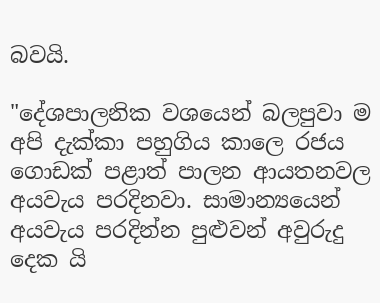බවයි.

"දේශපාලනික වශයෙන් බලපුවා ම අපි දැක්කා පහුගිය කාලෙ රජය ගොඩක් පළාත් පාලන ආයතනවල අයවැය පරදිනවා. සාමාන්‍යයෙන් අයවැය පරදින්න පුළුවන් අවුරුදු දෙක යි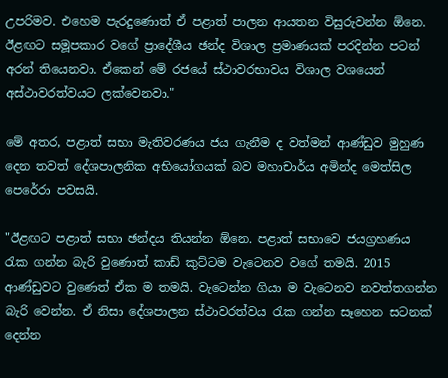උපරිමව. එහෙම පැරදුණොත් ඒ පළාත් පාලන ආයතන විසුරුවන්න ඕනෙ. ඊළඟට සමූපකාර වගේ ප්‍රාදේශීය ඡන්ද විශාල ප්‍රමාණයක් පරදින්න පටන් අරන් තියෙනවා. ඒකෙන් මේ රජයේ ස්ථාවරභාවය විශාල වශයෙන් අස්ථාවරත්වයට ලක්වෙනවා."

මේ අතර, පළාත් සභා මැතිවරණය ජය ගැනීම ද වත්මන් ආණ්ඩුව මුහුණ දෙන තවත් දේශපාලනික අභියෝගයක් බව මහාචාර්ය අමින්ද මෙත්සිල පෙරේරා පවසයි.

"ඊළඟට පළාත් සභා ඡන්දය තියන්න ඕනෙ. පළාත් සභාවෙ ජයග්‍රහණය රැක ගන්න බැරි වුණොත් කාඩ් කුට්ටම වැටෙනව වගේ තමයි. 2015 ආණ්ඩුවට වුණෙත් ඒක ම තමයි. වැටෙන්න ගියා ම වැටෙනව නවත්තගන්න බැරි වෙන්න. ඒ නිසා දේශපාලන ස්ථාවරත්වය රැක ගන්න සෑහෙන සටනක් දෙන්න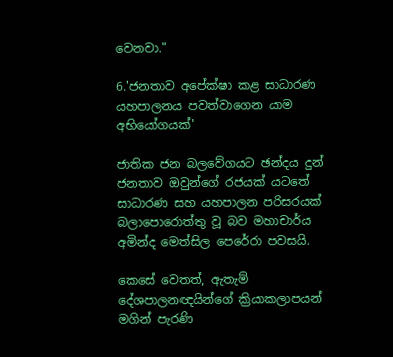වෙනවා."

6.'ජනතාව අපේක්ෂා කළ සාධාරණ යහපාලනය පවත්වාගෙන යාම අභියෝගයක්'

ජාතික ජන බලවේගයට ඡන්දය දුන් ජනතාව ඔවුන්ගේ රජයක් යටතේ සාධාරණ සහ යහපාලන පරිසරයක් බලාපොරොත්තු වූ බව මහාචාර්ය අමින්ද මෙත්සිල පෙරේරා පවසයි.

කෙසේ වෙතත්, ඇතැම් දේශපාලනඥයින්ගේ ක්‍රියාකලාපයන් මගින් පැරණි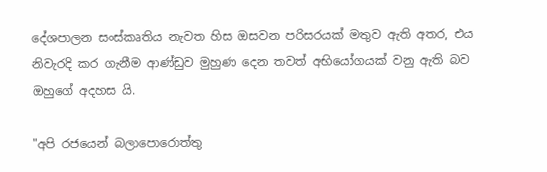දේශපාලන සංස්කෘතිය නැවත හිස ඔසවන පරිසරයක් මතුව ඇති අතර, එය නිවැරදි කර ගැනීම ආණ්ඩුව මුහුණ දෙන තවත් අභියෝගයක් වනු ඇති බව ඔහුගේ අදහස යි.

"අපි රජයෙන් බලාපොරොත්තු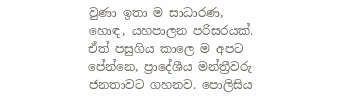වුණා ඉතා ම සාධාරණ, හොඳ, යහපාලන පරිසරයක්. ඒත් පසුගිය කාලෙ ම අපට පේන්නෙ, ප්‍රාදේශීය මන්ත්‍රීවරු ජනතාවට ගහනව. පොලිසිය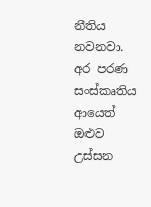නීතිය නවනවා. අර පරණ සංස්කෘතිය ආයෙත් ඔළුව උස්සන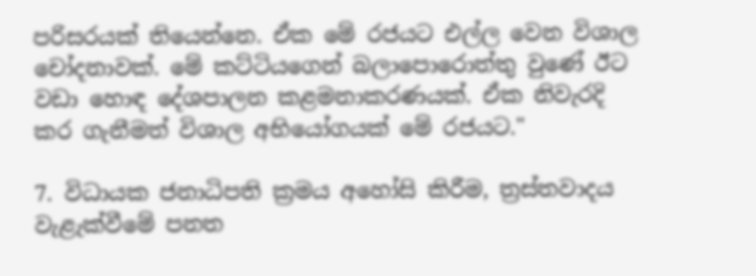පරිසරයක් තියෙන්නෙ. ඒක මේ රජයට එල්ල වෙන විශාල චෝදනාවක්. මේ කට්ටියගෙන් බලාපොරොත්තු වුණේ ඊට වඩා හොඳ දේශපාලන කළමනාකරණයක්. ඒක නිවැරදි කර ගැනීමත් විශාල අභියෝගයක් මේ රජයට."

7. විධායක ජනාධිපති ක්‍රමය අහෝසි කිරීම, ත්‍රස්තවාදය වැළැක්වීමේ පනත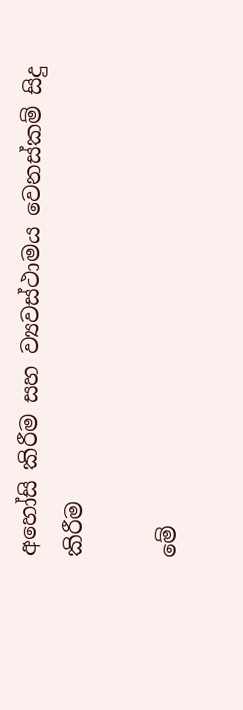අහෝසි කිරීම සහ ව්‍යවස්ථාමය වෙනස්කම් සිදු කිරීම

මේ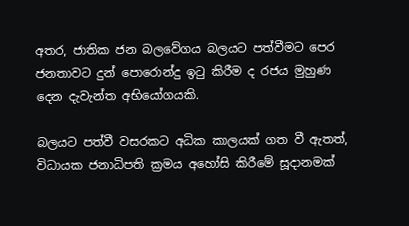අතර, ජාතික ජන බලවේගය බලයට පත්වීමට පෙර ජනතාවට දුන් පොරොන්දු ඉටු කිරීම ද රජය මුහුණ දෙන දැවැන්ත අභියෝගයකි.

බලයට පත්වී වසරකට අධික කාලයක් ගත වී ඇතත්, විධායක ජනාධිපති ක්‍රමය අහෝසි කිරීමේ සූදානමක්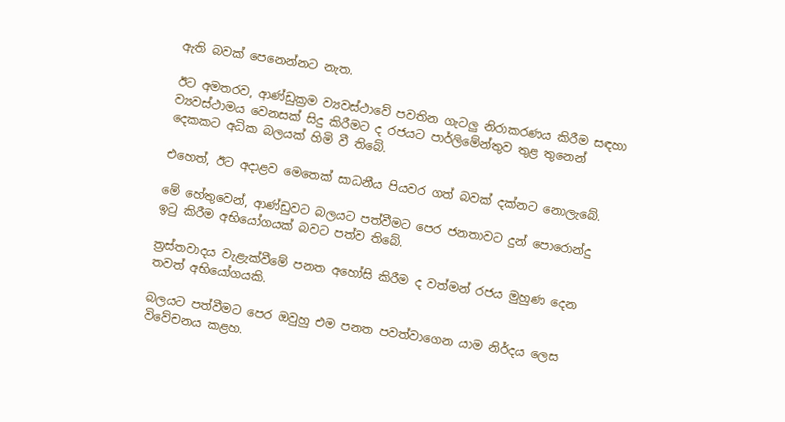ඇති බවක් පෙනෙන්නට නැත.

ඊට අමතරව, ආණ්ඩුක්‍රම ව්‍යවස්ථාවේ පවතින ගැටලු නිරාකරණය කිරීම සඳහා ව්‍යවස්ථාමය වෙනසක් සිදු කිරීමට ද රජයට පාර්ලිමේන්තුව තුළ තුනෙන් දෙකකට අධික බලයක් හිමි වී තිබේ.

එහෙත්, ඊට අදාළව මෙතෙක් සාධනීය පියවර ගත් බවක් දක්නට නොලැබේ.

මේ හේතුවෙන්, ආණ්ඩුවට බලයට පත්වීමට පෙර ජනතාවට දුන් පොරොන්දු ඉටු කිරීම අභියෝගයක් බවට පත්ව තිබේ.

ත්‍රස්තවාදය වැළැක්වීමේ පනත අහෝසි කිරීම ද වත්මන් රජය මුහුණ දෙන තවත් අභියෝගයකි.

බලයට පත්වීමට පෙර ඔවුහු එම පනත පවත්වාගෙන යාම නිර්දය ලෙස විවේචනය කළහ.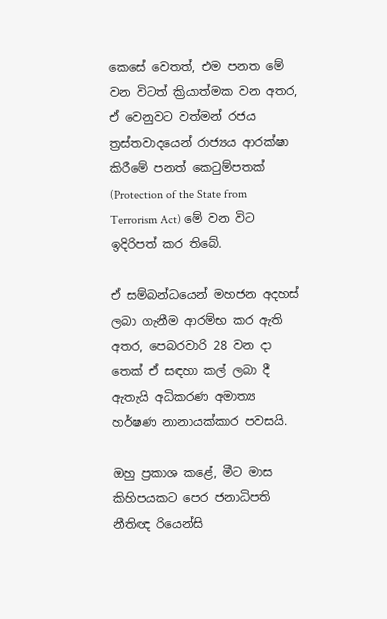කෙසේ වෙතත්, එම පනත මේ වන විටත් ක්‍රියාත්මක වන අතර, ඒ වෙනුවට වත්මන් රජය ත්‍රස්තවාදයෙන් රාජ්‍යය ආරක්ෂා කිරීමේ පනත් කෙටුම්පතක් (Protection of the State from Terrorism Act) මේ වන විට ඉදිරිපත් කර තිබේ.

ඒ සම්බන්ධයෙන් මහජන අදහස් ලබා ගැනීම ආරම්භ කර ඇති අතර, පෙබරවාරි 28 වන දා තෙක් ඒ සඳහා කල් ලබා දී ඇතැයි අධිකරණ අමාත්‍ය හර්ෂණ නානායක්කාර පවසයි.

ඔහු ප්‍රකාශ කළේ, මීට මාස කිහිපයකට පෙර ජනාධිපති නීතිඥ රියෙන්සි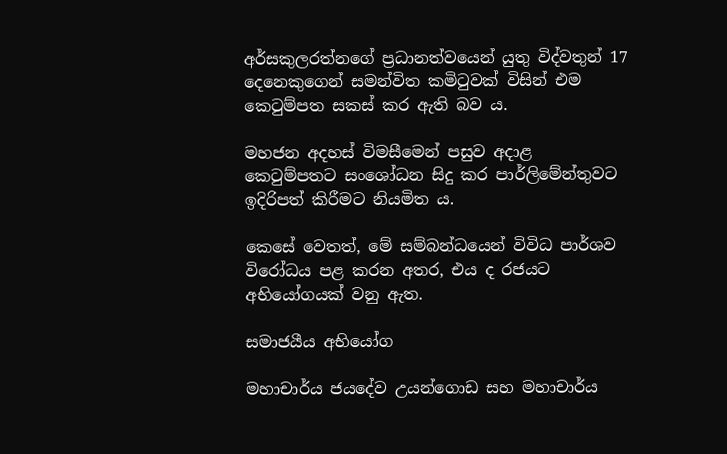අර්සකුලරත්නගේ ප්‍රධානත්වයෙන් යුතු විද්වතුන් 17 දෙනෙකුගෙන් සමන්විත කමිටුවක් විසින් එම කෙටුම්පත සකස් කර ඇති බව ය.

මහජන අදහස් විමසීමෙන් පසුව අදාළ කෙටුම්පතට සංශෝධන සිදු කර පාර්ලිමේන්තුවට ඉදිරිපත් කිරීමට නියමිත ය.

කෙසේ වෙතත්, මේ සම්බන්ධයෙන් විවිධ පාර්ශව විරෝධය පළ කරන අතර, එය ද රජයට අභියෝගයක් වනු ඇත.

සමාජයීය අභියෝග

මහාචාර්ය ජයදේව උයන්ගොඩ සහ මහාචාර්ය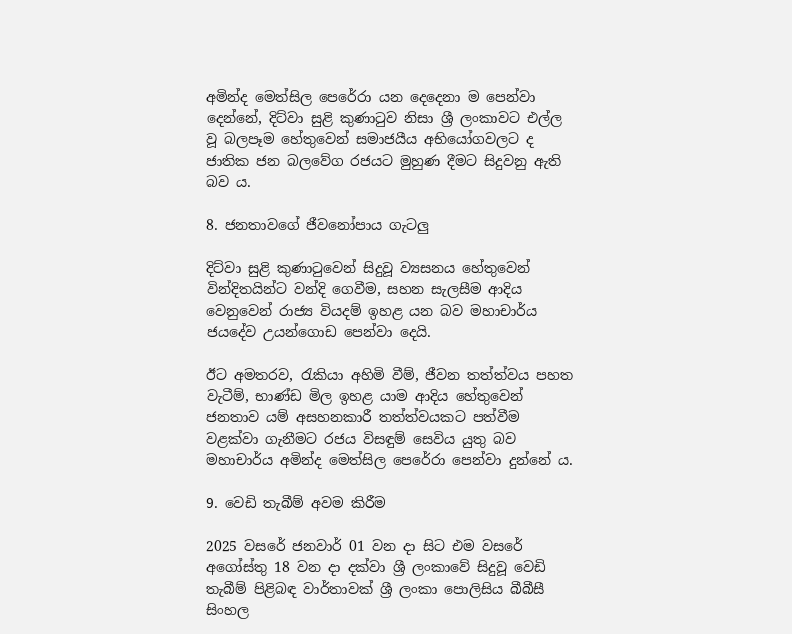අමින්ද මෙත්සිල පෙරේරා යන දෙදෙනා ම පෙන්වා දෙන්නේ, දිට්වා සුළි කුණාටුව නිසා ශ්‍රී ලංකාවට එල්ල වූ බලපෑම හේතුවෙන් සමාජයීය අභියෝගවලට ද ජාතික ජන බලවේග රජයට මුහුණ දීමට සිදුවනු ඇති බව ය.

8. ජනතාවගේ ජීවනෝපාය ගැටලු

දිට්වා සුළි කුණාටුවෙන් සිදුවූ ව්‍යසනය හේතුවෙන් වින්දිතයින්ට වන්දි ගෙවීම, සහන සැලසීම ආදිය වෙනුවෙන් රාජ්‍ය වියදම් ඉහළ යන බව මහාචාර්ය ජයදේව උයන්ගොඩ පෙන්වා දෙයි.

ඊට අමතරව, රැකියා අහිමි වීම්, ජීවන තත්ත්වය පහත වැටීම්, භාණ්ඩ මිල ඉහළ යාම ආදිය හේතුවෙන් ජනතාව යම් අසහනකාරී තත්ත්වයකට පත්වීම වළක්වා ගැනීමට රජය විසඳුම් සෙවිය යුතු බව මහාචාර්ය අමින්ද මෙත්සිල පෙරේරා පෙන්වා දුන්නේ ය.

9. වෙඩි තැබීම් අවම කිරීම

2025 වසරේ ජනවාර් 01 වන දා සිට එම වසරේ අගෝස්තු 18 වන දා දක්වා ශ්‍රී ලංකාවේ සිදුවූ වෙඩි තැබීම් පිළිබඳ වාර්තාවක් ශ්‍රී ලංකා පොලිසිය බීබීසී සිංහල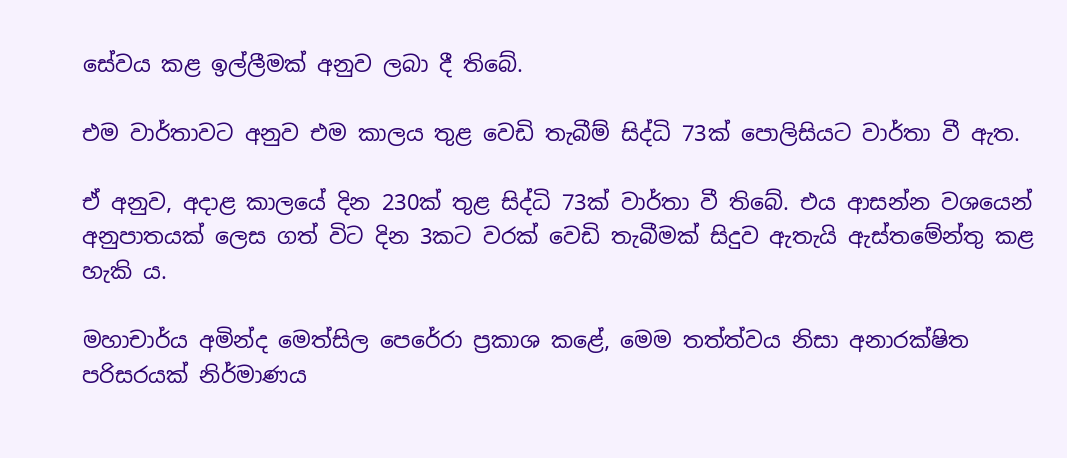සේවය කළ ඉල්ලීමක් අනුව ලබා දී තිබේ.

එම වාර්තාවට අනුව එම කාලය තුළ වෙඩි තැබීම් සිද්ධි 73ක් පොලිසියට වාර්තා වී ඇත.

ඒ අනුව, අදාළ කාලයේ දින 230ක් තුළ සිද්ධි 73ක් වාර්තා වී තිබේ. එය ආසන්න වශයෙන් අනුපාතයක් ලෙස ගත් විට දින 3කට වරක් වෙඩි තැබීමක් සිදුව ඇතැයි ඇස්තමේන්තු කළ හැකි ය.

මහාචාර්ය අමින්ද මෙත්සිල පෙරේරා ප්‍රකාශ කළේ, මෙම තත්ත්වය නිසා අනාරක්ෂිත පරිසරයක් නිර්මාණය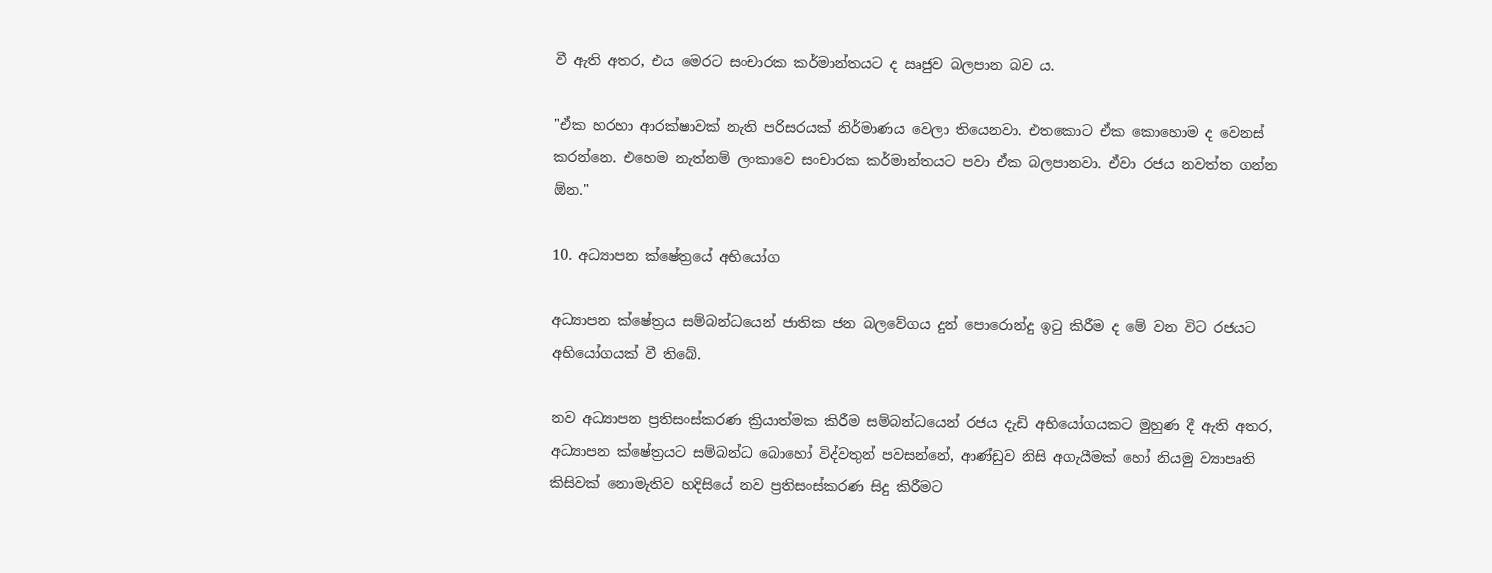වී ඇති අතර, එය මෙරට සංචාරක කර්මාන්තයට ද ඍජුව බලපාන බව ය.

"ඒක හරහා ආරක්ෂාවක් නැති පරිසරයක් නිර්මාණය වෙලා තියෙනවා. එතකොට ඒක කොහොම ද වෙනස් කරන්නෙ. එහෙම නැත්නම් ලංකාවෙ සංචාරක කර්මාන්තයට පවා ඒක බලපානවා. ඒවා රජය නවත්ත ගන්න ඕන."

10. අධ්‍යාපන ක්ෂේත්‍රයේ අභියෝග

අධ්‍යාපන ක්ෂේත්‍රය සම්බන්ධයෙන් ජාතික ජන බලවේගය දුන් පොරොන්දු ඉටු කිරීම ද මේ වන විට රජයට අභියෝගයක් වී තිබේ.

නව අධ්‍යාපන ප්‍රතිසංස්කරණ ක්‍රියාත්මක කිරීම සම්බන්ධයෙන් රජය දැඩි අභියෝගයකට මුහුණ දී ඇති අතර, අධ්‍යාපන ක්ෂේත්‍රයට සම්බන්ධ බොහෝ විද්වතුන් පවසන්නේ, ආණ්ඩුව නිසි අගැයීමක් හෝ නියමු ව්‍යාපෘති කිසිවක් නොමැතිව හදිසියේ නව ප්‍රතිසංස්කරණ සිදු කිරීමට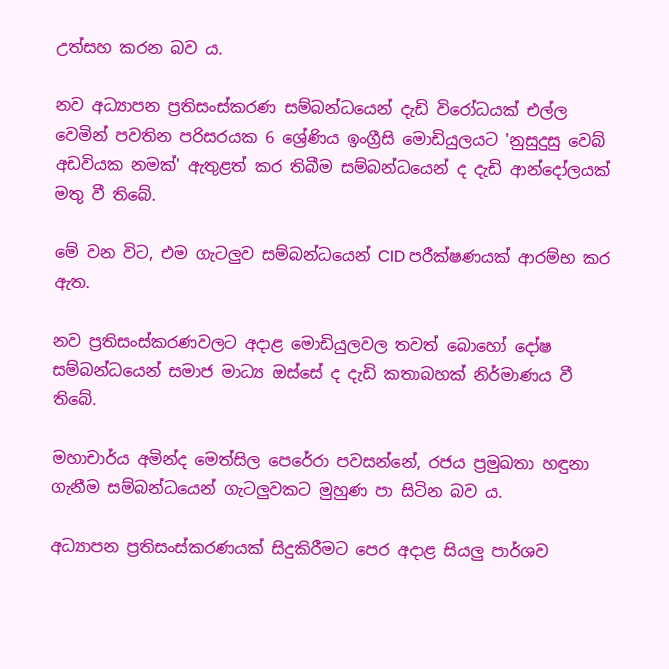උත්සහ කරන බව ය.

නව අධ්‍යාපන ප්‍රතිසංස්කරණ සම්බන්ධයෙන් දැඩි විරෝධයක් එල්ල වෙමින් පවතින පරිසරයක 6 ශ්‍රේණිය ඉංග්‍රීසි මොඩියුලයට 'නුසුදුසු වෙබ් අඩවියක නමක්' ඇතුළත් කර තිබීම සම්බන්ධයෙන් ද දැඩි ආන්දෝලයක් මතු වී තිබේ.

මේ වන විට, එම ගැටලුව සම්බන්ධයෙන් CID පරීක්ෂණයක් ආරම්භ කර ඇත.

නව ප්‍රතිසංස්කරණවලට අදාළ මොඩියුලවල තවත් බොහෝ දෝෂ සම්බන්ධයෙන් සමාජ මාධ්‍ය ඔස්සේ ද දැඩි කතාබහක් නිර්මාණය වී තිබේ.

මහාචාර්ය අමින්ද මෙත්සිල පෙරේරා පවසන්නේ, රජය ප්‍රමුඛතා හඳුනා ගැනීම සම්බන්ධයෙන් ගැටලුවකට මුහුණ පා සිටින බව ය.

අධ්‍යාපන ප්‍රතිසංස්කරණයක් සිදුකිරීමට පෙර අදාළ සියලු පාර්ශව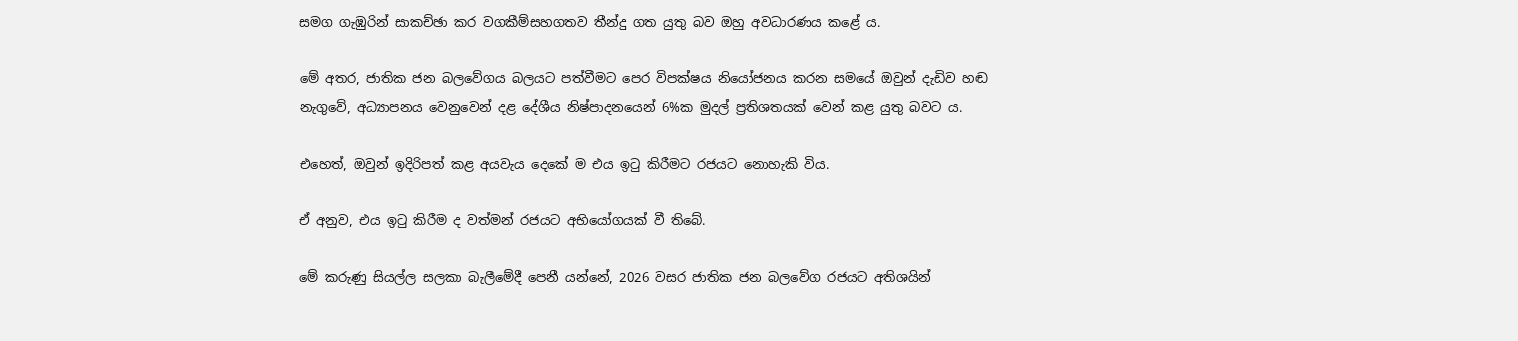සමග ගැඹුරින් සාකච්ඡා කර වගකීම්සහගතව තීන්දු ගත යුතු බව ඔහු අවධාරණය කළේ ය.

මේ අතර, ජාතික ජන බලවේගය බලයට පත්වීමට පෙර විපක්ෂය නියෝජනය කරන සමයේ ඔවුන් දැඩිව හඬ නැගුවේ, අධ්‍යාපනය වෙනුවෙන් දළ දේශීය නිෂ්පාදනයෙන් 6%ක මුදල් ප්‍රතිශතයක් වෙන් කළ යුතු බවට ය.

එහෙත්, ඔවුන් ඉදිරිපත් කළ අයවැය දෙකේ ම එය ඉටු කිරීමට රජයට නොහැකි විය.

ඒ අනුව, එය ඉටු කිරීම ද වත්මන් රජයට අභියෝගයක් වී තිබේ.

මේ කරුණු සියල්ල සලකා බැලීමේදී පෙනී යන්නේ, 2026 වසර ජාතික ජන බලවේග රජයට අතිශයින්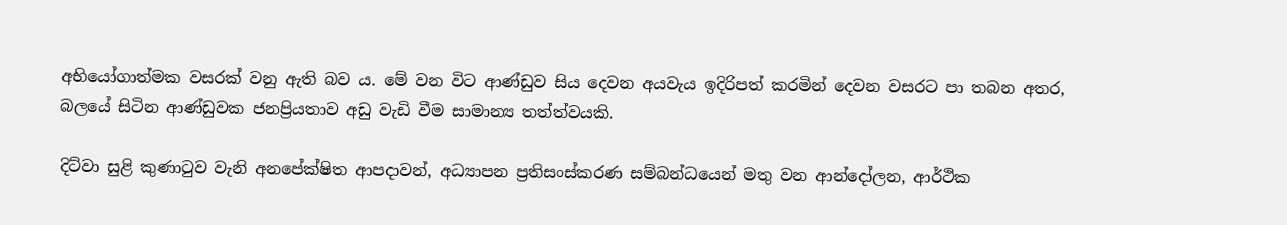අභියෝගාත්මක වසරක් වනු ඇති බව ය. මේ වන විට ආණ්ඩුව සිය දෙවන අයවැය ඉදිරිපත් කරමින් දෙවන වසරට පා තබන අතර, බලයේ සිටින ආණ්ඩුවක ජනප්‍රියතාව අඩු වැඩි වීම සාමාන්‍ය තත්ත්වයකි.

දිට්වා සුළි කුණාටුව වැනි අනපේක්ෂිත ආපදාවන්, අධ්‍යාපන ප්‍රතිසංස්කරණ සම්බන්ධයෙන් මතු වන ආන්දෝලන, ආර්ථික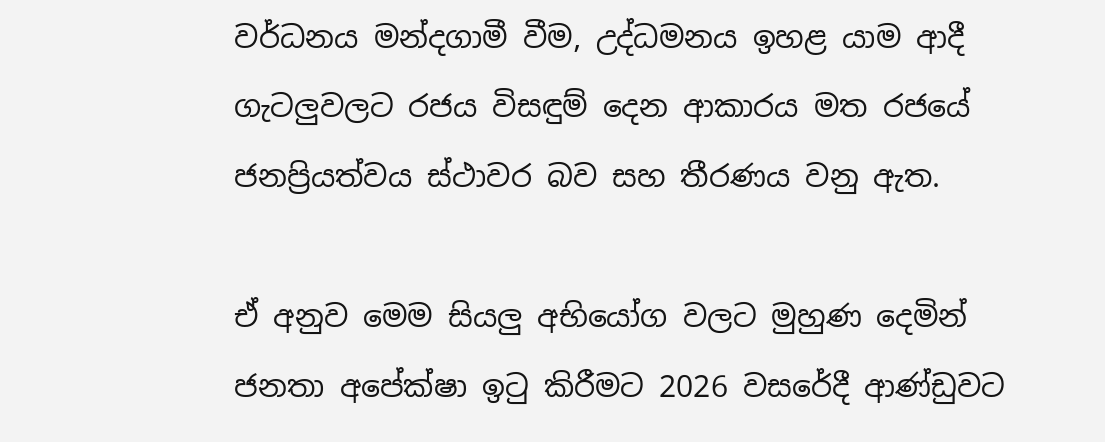වර්ධනය මන්දගාමී වීම, උද්ධමනය ඉහළ යාම ආදී ගැටලුවලට රජය විසඳුම් දෙන ආකාරය මත රජයේ ජනප්‍රියත්වය ස්ථාවර බව සහ තීරණය වනු ඇත.

ඒ අනුව මෙම සියලු අභියෝග වලට මුහුණ දෙමින් ජනතා අපේක්ෂා ඉටු කිරීමට 2026 වසරේදී ආණ්ඩුවට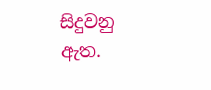සිදුවනු ඇත.